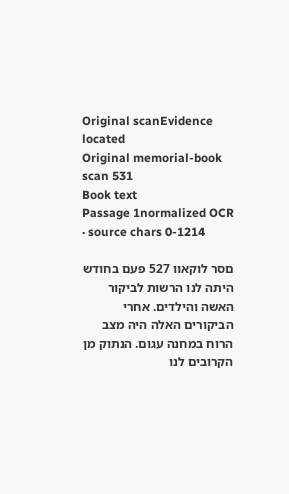Original scanEvidence located
Original memorial-book scan 531
Book text
Passage 1normalized OCR · source chars 0-1214

םסר לוקאװ 527 פעם בחודש היתה לנו הרשות לביקור האשה והילדים. אחרי הביקורים האלה היה מצב הרוח במחנה עגום. הנתוק מן הקרובים לנו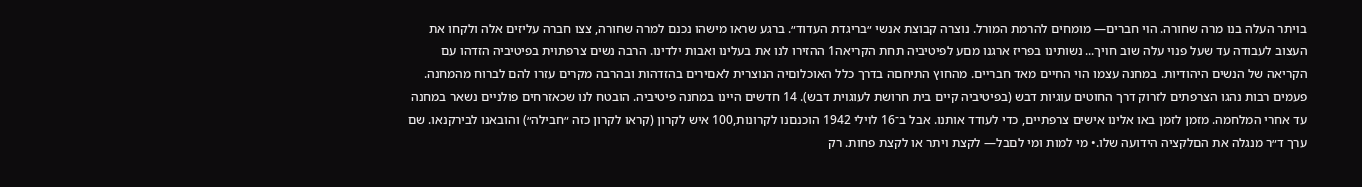בױתר העלה בנו מרה שחורה. הױ חברים— מומחים להרמת המורל. נוצרה קבוצת אנשי ״בריגדת העדוד״. ברגע שראו מישהו נכנם למרה שחורה, צצו חברה עליזים אלה ולקחו את העצוב לעבודה עד שעל פנױ עלה שוב חױך... נשותינו בפריז ארגנו מםע לפיטיביה תחת הקריאה1 ההזירו לנו את בעלינו ואבות ילדינו. הרבה נשים צרפתױת בפיטיביה הזדהו עם הקריאה של הנשים היהודיות. במחנה עצמו הױ החײם מאד חברײם. מהחוץ התיחםה בדרך כלל האוכלוםיה הנוצרית לאםירים בהזדהות ובהרבה מקרים עזרו להם לברוח מהמחנה. פעמים רבות נהגו הצרפתים לזרוק דרך החוטים עוגיות דבש (בפיטיביה קײם בית חרושת לעוגױת דבש). 14 חדשים הײנו במחנה פיטיביה. הובטח לנו שכאזרחים פולנײם נשאר במחנה עד אחרי המלחמה. מזמן לזמן באו אלינו אישים צרפתײם, כדי לעודד אותנו. אבל ב־16 לױלי 1942 הוכנםנו לקרונות,100 איש לקרון (קראו לקרון כזה ״חבילה״) והובאנו לבירקנאו. שם ערך ד״ר מנגלה את הםלקציה הידועה שלו.• מי למות ומי לםבל— לקצת ױתר או לקצת פחות. רק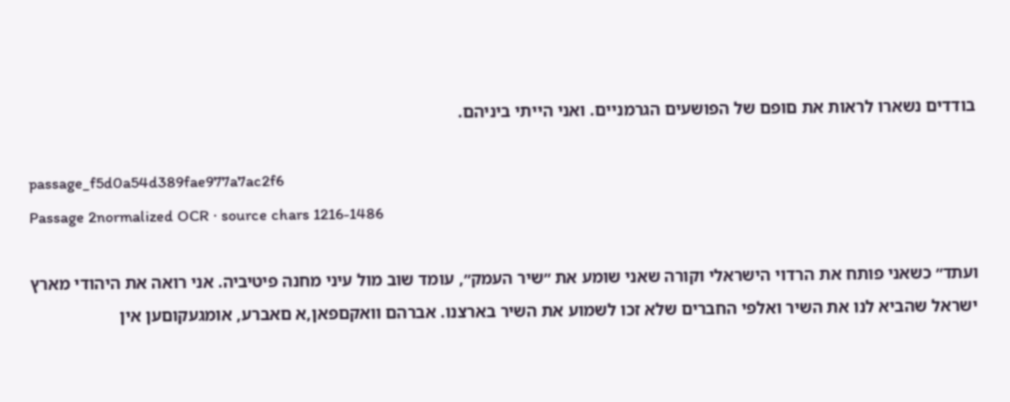בודדים נשארו לראות את םופם של הפושעים הגרמנײם. ואני הײתי ביניהם.

passage_f5d0a54d389fae977a7ac2f6
Passage 2normalized OCR · source chars 1216-1486

ועתד״ כשאני פותח את הרדױ הישראלי וקורה שאני שומע את ״שיר העמק״, עומד שוב מול עיני מחנה פיטיביה. אני רואה את היהודי מארץ ישראל שהביא לנו את השיר ואלפי החברים שלא זכו לשמוע את השיר בארצנו. אברהם װאקםפאן,א םאברע, אומגעקוםען אין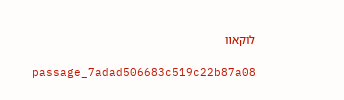לוקאװ

passage_7adad506683c519c22b87a08